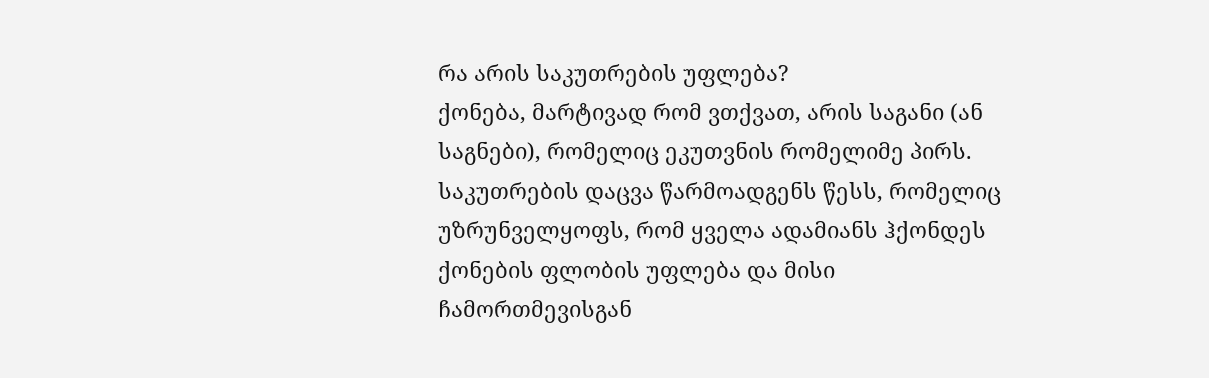რა არის საკუთრების უფლება?
ქონება, მარტივად რომ ვთქვათ, არის საგანი (ან საგნები), რომელიც ეკუთვნის რომელიმე პირს.
საკუთრების დაცვა წარმოადგენს წესს, რომელიც უზრუნველყოფს, რომ ყველა ადამიანს ჰქონდეს ქონების ფლობის უფლება და მისი ჩამორთმევისგან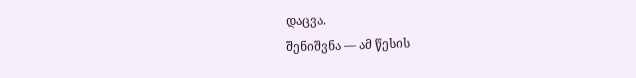დაცვა.
შენიშვნა — ამ წესის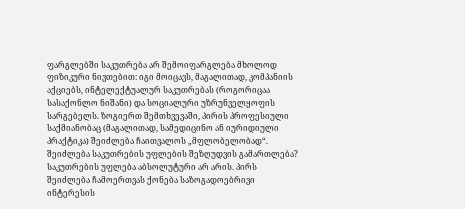ფარგლებში საკუთრება არ შემოიფარგლება მხოლოდ ფიზიკური ნივთებით: იგი მოიცავს, მაგალითად, კომპანიის აქციებს, ინტელექტუალურ საკუთრებას (როგორიცაა სასაქონლო ნიშანი) და სოციალური უზრუნველყოფის სარგებელს. ზოგიერთ შემთხვევაში, პირის პროფესიული საქმიანობაც (მაგალითად, სამედიცინო ან იურიდიული პრაქტიკა) შეიძლება ჩაითვალოს „მფლობელობად“.
შეიძლება საკუთრების უფლების შეზღუდვის გამართლება?
საკუთრების უფლება აბსოლუტური არ არის. პირს შეიძლება ჩამოერთვას ქონება საზოგადოებრივი ინტერესის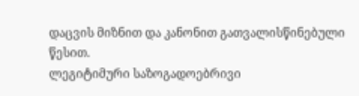დაცვის მიზნით და კანონით გათვალისწინებული წესით.
ლეგიტიმური საზოგადოებრივი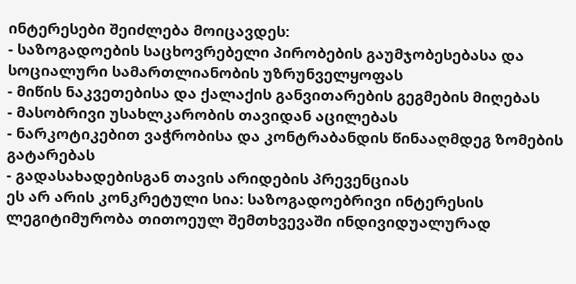ინტერესები შეიძლება მოიცავდეს:
- საზოგადოების საცხოვრებელი პირობების გაუმჯობესებასა და სოციალური სამართლიანობის უზრუნველყოფას
- მიწის ნაკვეთებისა და ქალაქის განვითარების გეგმების მიღებას
- მასობრივი უსახლკარობის თავიდან აცილებას
- ნარკოტიკებით ვაჭრობისა და კონტრაბანდის წინააღმდეგ ზომების გატარებას
- გადასახადებისგან თავის არიდების პრევენციას
ეს არ არის კონკრეტული სია: საზოგადოებრივი ინტერესის ლეგიტიმურობა თითოეულ შემთხვევაში ინდივიდუალურად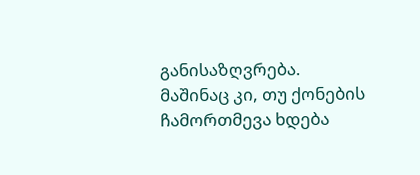განისაზღვრება.
მაშინაც კი, თუ ქონების ჩამორთმევა ხდება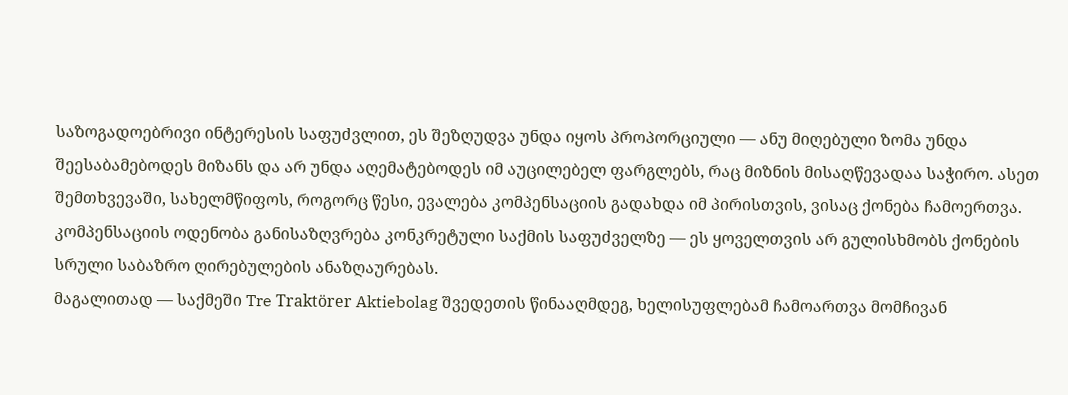საზოგადოებრივი ინტერესის საფუძვლით, ეს შეზღუდვა უნდა იყოს პროპორციული — ანუ მიღებული ზომა უნდა შეესაბამებოდეს მიზანს და არ უნდა აღემატებოდეს იმ აუცილებელ ფარგლებს, რაც მიზნის მისაღწევადაა საჭირო. ასეთ შემთხვევაში, სახელმწიფოს, როგორც წესი, ევალება კომპენსაციის გადახდა იმ პირისთვის, ვისაც ქონება ჩამოერთვა. კომპენსაციის ოდენობა განისაზღვრება კონკრეტული საქმის საფუძველზე — ეს ყოველთვის არ გულისხმობს ქონების სრული საბაზრო ღირებულების ანაზღაურებას.
მაგალითად — საქმეში Tre Traktörer Aktiebolag შვედეთის წინააღმდეგ, ხელისუფლებამ ჩამოართვა მომჩივან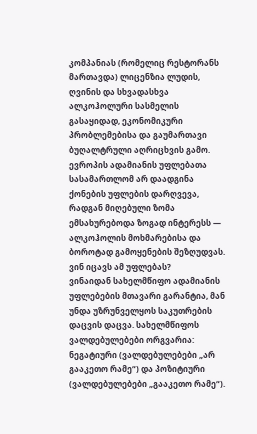კომპანიას (რომელიც რესტორანს მართავდა) ლიცენზია ლუდის, ღვინის და სხვადასხვა ალკოჰოლური სასმელის გასაყიდად, ეკონომიკური პრობლემებისა და გაუმართავი ბუღალტრული აღრიცხვის გამო. ევროპის ადამიანის უფლებათა სასამართლომ არ დაადგინა ქონების უფლების დარღვევა, რადგან მიღებული ზომა ემსახურებოდა ზოგად ინტერესს — ალკოჰოლის მოხმარებისა და ბოროტად გამოყენების შეზღუდვას.
ვინ იცავს ამ უფლებას?
ვინაიდან სახელმწიფო ადამიანის უფლებების მთავარი გარანტია, მან უნდა უზრუნველყოს საკუთრების დაცვის დაცვა. სახელმწიფოს ვალდებულებები ორგვარია: ნეგატიური (ვალდებულებები „არ გააკეთო რამე“) და პოზიტიური (ვალდებულებები „გააკეთო რამე“).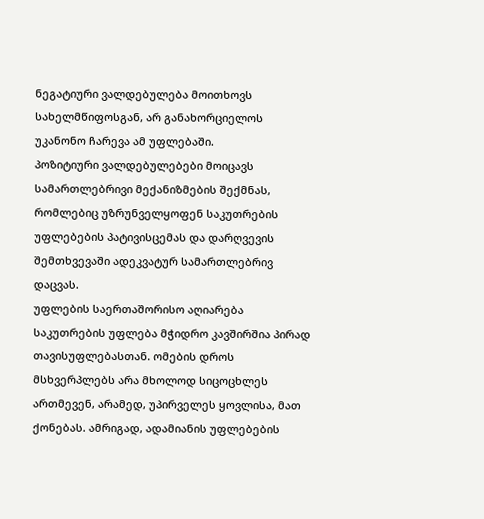ნეგატიური ვალდებულება მოითხოვს სახელმწიფოსგან, არ განახორციელოს უკანონო ჩარევა ამ უფლებაში.
პოზიტიური ვალდებულებები მოიცავს სამართლებრივი მექანიზმების შექმნას, რომლებიც უზრუნველყოფენ საკუთრების უფლებების პატივისცემას და დარღვევის შემთხვევაში ადეკვატურ სამართლებრივ დაცვას.
უფლების საერთაშორისო აღიარება
საკუთრების უფლება მჭიდრო კავშირშია პირად თავისუფლებასთან. ომების დროს მსხვერპლებს არა მხოლოდ სიცოცხლეს ართმევენ, არამედ, უპირველეს ყოვლისა, მათ ქონებას. ამრიგად, ადამიანის უფლებების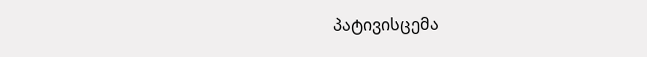პატივისცემა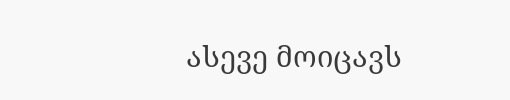ასევე მოიცავს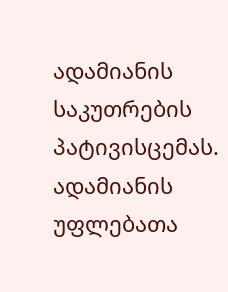ადამიანის საკუთრების პატივისცემას.
ადამიანის უფლებათა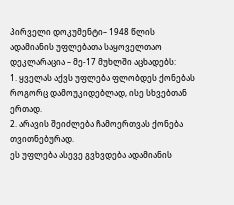პირველი დოკუმენტი– 1948 წლის ადამიანის უფლებათა საყოველთაო დეკლარაცია – მე-17 მუხლში აცხადებს:
1. ყველას აქვს უფლება ფლობდეს ქონებას როგორც დამოუკიდებლად, ისე სხვებთან ერთად.
2. არავის შეიძლება ჩამოერთვას ქონება თვითნებურად.
ეს უფლება ასევე გვხვდება ადამიანის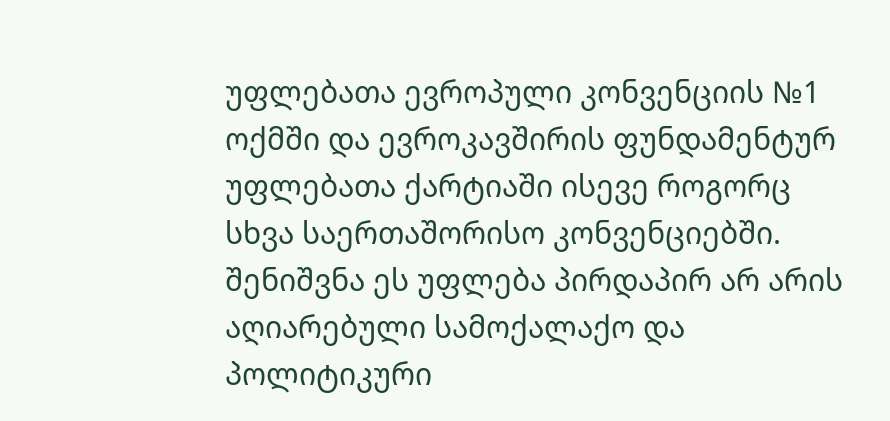უფლებათა ევროპული კონვენციის №1 ოქმში და ევროკავშირის ფუნდამენტურ უფლებათა ქარტიაში ისევე როგორც სხვა საერთაშორისო კონვენციებში.
შენიშვნა ეს უფლება პირდაპირ არ არის აღიარებული სამოქალაქო და პოლიტიკური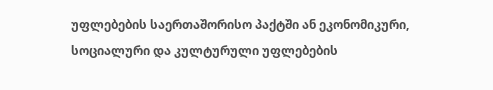უფლებების საერთაშორისო პაქტში ან ეკონომიკური, სოციალური და კულტურული უფლებების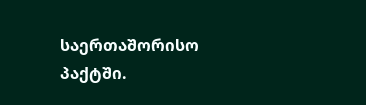საერთაშორისო პაქტში.